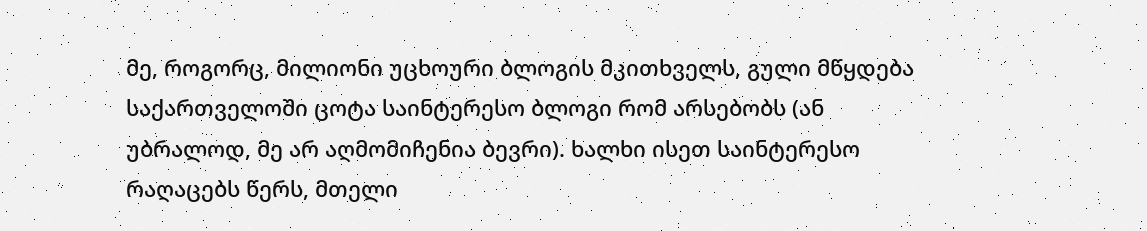მე, როგორც, მილიონი უცხოური ბლოგის მკითხველს, გული მწყდება საქართველოში ცოტა საინტერესო ბლოგი რომ არსებობს (ან უბრალოდ, მე არ აღმომიჩენია ბევრი). ხალხი ისეთ საინტერესო რაღაცებს წერს, მთელი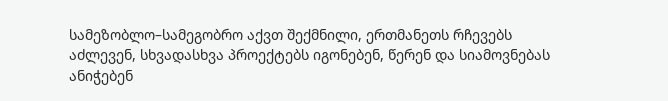სამეზობლო–სამეგობრო აქვთ შექმნილი, ერთმანეთს რჩევებს აძლევენ, სხვადასხვა პროექტებს იგონებენ, წერენ და სიამოვნებას ანიჭებენ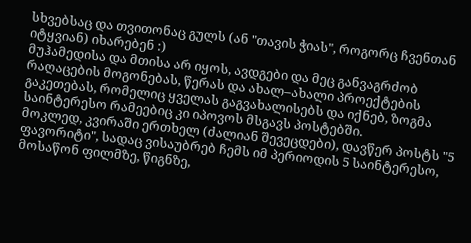სხვებსაც და თვითონაც გულს (ან "თავის ჭიას", როგორც ჩვენთან იტყვიან) იხარებენ :)
მუჰამედისა და მთისა არ იყოს, ავდგები და მეც განვაგრძობ რაღაცების მოგონებას, წერას და ახალ–ახალი პროექტების გაკეთებას, რომელიც ყველას გაგვახალისებს და იქნებ, ზოგმა საინტერესო რამეებიც კი იპოვოს მსგავს პოსტებში.
მოკლედ, კვირაში ერთხელ (ძალიან შევეცდები), დავწერ პოსტს "5 ფავორიტი", სადაც ვისაუბრებ ჩემს იმ პერიოდის 5 საინტერესო, მოსაწონ ფილმზე, წიგნზე,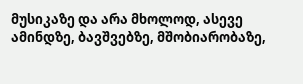მუსიკაზე და არა მხოლოდ, ასევე ამინდზე, ბავშვებზე, მშობიარობაზე,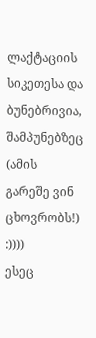ლაქტაციის სიკეთესა და ბუნებრივია, შამპუნებზეც (ამის გარეშე ვინ ცხოვრობს!) :))))
ესეც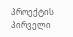პროექტის პირველი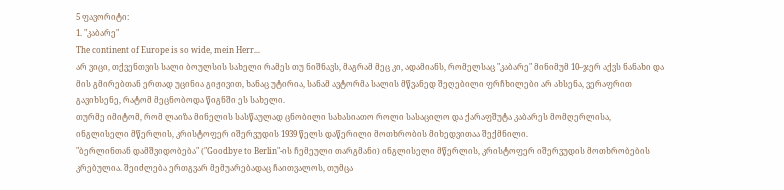5 ფავორიტი:
1. "კაბარე"
The continent of Europe is so wide, mein Herr...
არ ვიცი, თქვენთვის სალი ბოულსის სახელი რამეს თუ ნიშნავს, მაგრამ მეც კი, ადამიანს, რომელსაც "კაბარე" მინიმუმ 10–ჯერ აქვს ნანახი და მის გმირებთან ერთად უცინია გიჟივით, ხანაც უტირია, სანამ ავტორმა სალის მწვანედ შეღებილი ფრჩხილები არ ახსენა, ვერაფრით გავიხსენე, რატომ მეცნობოდა წიგნში ეს სახელი.
თურმე იმიტომ, რომ ლაიზა მინელის სასწაულად ცნობილი სახასიათო როლი სასაცილო და ქარაფშუტა კაბარეს მომღერლისა, ინგლისელი მწერლის, კრისტოფერ იშერვუდის 1939 წელს დაწერილი მოთხრობის მიხედვითაა შექმნილი.
"ბერლინთან დამშვიდობება" ("Goodbye to Berlin"-ის ჩემეული თარგმანი) ინგლისელი მწერლის, კრისტოფერ იშერვუდის მოთხრობების კრებულია. შეიძლება ერთგვარ მემუარებადაც ჩაითვალოს, თუმცა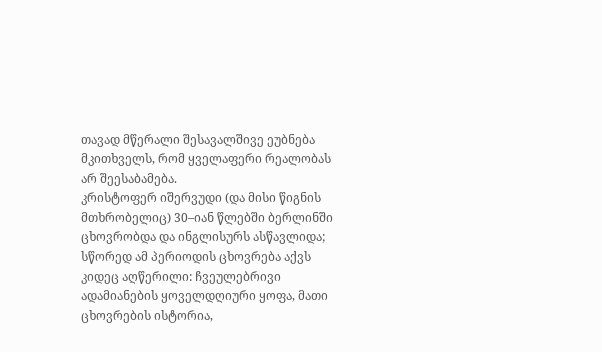თავად მწერალი შესავალშივე ეუბნება მკითხველს, რომ ყველაფერი რეალობას არ შეესაბამება.
კრისტოფერ იშერვუდი (და მისი წიგნის მთხრობელიც) 30–იან წლებში ბერლინში ცხოვრობდა და ინგლისურს ასწავლიდა; სწორედ ამ პერიოდის ცხოვრება აქვს კიდეც აღწერილი: ჩვეულებრივი ადამიანების ყოველდღიური ყოფა, მათი ცხოვრების ისტორია,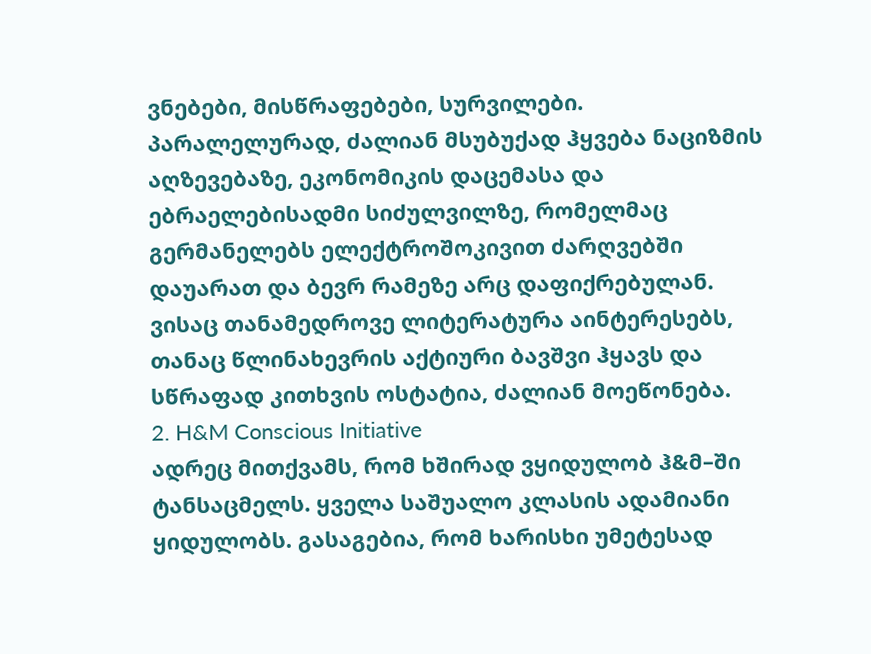ვნებები, მისწრაფებები, სურვილები. პარალელურად, ძალიან მსუბუქად ჰყვება ნაციზმის აღზევებაზე, ეკონომიკის დაცემასა და ებრაელებისადმი სიძულვილზე, რომელმაც გერმანელებს ელექტროშოკივით ძარღვებში დაუარათ და ბევრ რამეზე არც დაფიქრებულან.
ვისაც თანამედროვე ლიტერატურა აინტერესებს, თანაც წლინახევრის აქტიური ბავშვი ჰყავს და სწრაფად კითხვის ოსტატია, ძალიან მოეწონება.
2. H&M Conscious Initiative
ადრეც მითქვამს, რომ ხშირად ვყიდულობ ჰ&მ–ში ტანსაცმელს. ყველა საშუალო კლასის ადამიანი ყიდულობს. გასაგებია, რომ ხარისხი უმეტესად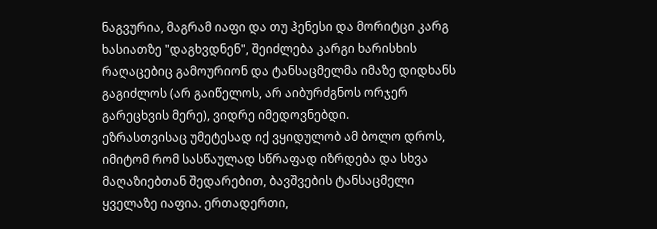ნაგვურია, მაგრამ იაფი და თუ ჰენესი და მორიტცი კარგ ხასიათზე "დაგხვდნენ", შეიძლება კარგი ხარისხის რაღაცებიც გამოურიონ და ტანსაცმელმა იმაზე დიდხანს გაგიძლოს (არ გაიწელოს, არ აიბურძგნოს ორჯერ გარეცხვის მერე), ვიდრე იმედოვნებდი.
ეზრასთვისაც უმეტესად იქ ვყიდულობ ამ ბოლო დროს, იმიტომ რომ სასწაულად სწრაფად იზრდება და სხვა მაღაზიებთან შედარებით, ბავშვების ტანსაცმელი ყველაზე იაფია. ერთადერთი,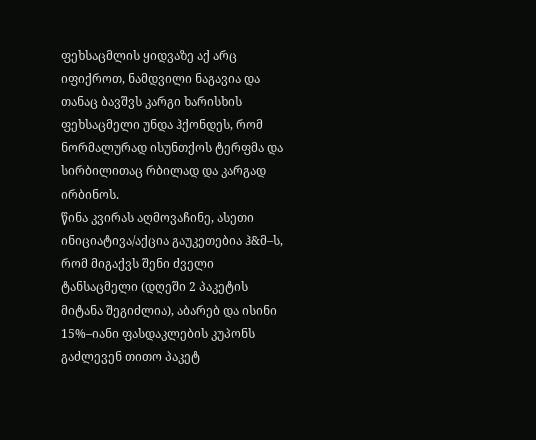ფეხსაცმლის ყიდვაზე აქ არც იფიქროთ, ნამდვილი ნაგავია და თანაც ბავშვს კარგი ხარისხის ფეხსაცმელი უნდა ჰქონდეს, რომ ნორმალურად ისუნთქოს ტერფმა და სირბილითაც რბილად და კარგად ირბინოს.
წინა კვირას აღმოვაჩინე, ასეთი ინიციატივა/აქცია გაუკეთებია ჰ&მ–ს, რომ მიგაქვს შენი ძველი ტანსაცმელი (დღეში 2 პაკეტის მიტანა შეგიძლია), აბარებ და ისინი 15%–იანი ფასდაკლების კუპონს გაძლევენ თითო პაკეტ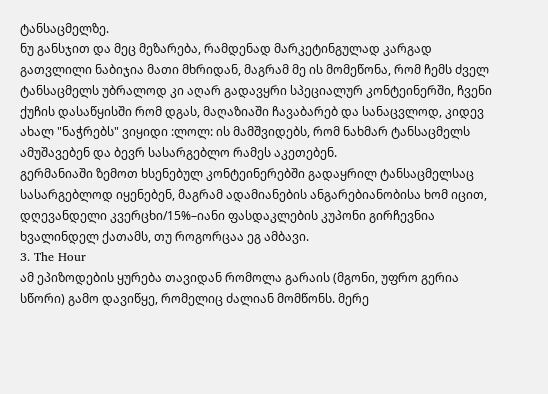ტანსაცმელზე.
ნუ განსჯით და მეც მეზარება, რამდენად მარკეტინგულად კარგად გათვლილი ნაბიჯია მათი მხრიდან, მაგრამ მე ის მომეწონა, რომ ჩემს ძველ ტანსაცმელს უბრალოდ კი აღარ გადავყრი სპეციალურ კონტეინერში, ჩვენი ქუჩის დასაწყისში რომ დგას, მაღაზიაში ჩავაბარებ და სანაცვლოდ, კიდევ ახალ "ნაჭრებს" ვიყიდი :ლოლ: ის მამშვიდებს, რომ ნახმარ ტანსაცმელს ამუშავებენ და ბევრ სასარგებლო რამეს აკეთებენ.
გერმანიაში ზემოთ ხსენებულ კონტეინერებში გადაყრილ ტანსაცმელსაც სასარგებლოდ იყენებენ, მაგრამ ადამიანების ანგარებიანობისა ხომ იცით, დღევანდელი კვერცხი/15%–იანი ფასდაკლების კუპონი გირჩევნია ხვალინდელ ქათამს, თუ როგორცაა ეგ ამბავი.
3. The Hour
ამ ეპიზოდების ყურება თავიდან რომოლა გარაის (მგონი, უფრო გერია სწორი) გამო დავიწყე, რომელიც ძალიან მომწონს. მერე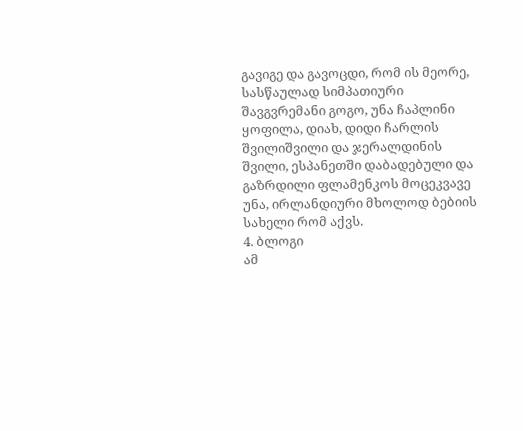გავიგე და გავოცდი, რომ ის მეორე, სასწაულად სიმპათიური შავგვრემანი გოგო, უნა ჩაპლინი ყოფილა, დიახ, დიდი ჩარლის შვილიშვილი და ჯერალდინის შვილი, ესპანეთში დაბადებული და გაზრდილი ფლამენკოს მოცეკვავე უნა, ირლანდიური მხოლოდ ბებიის სახელი რომ აქვს.
4. ბლოგი
ამ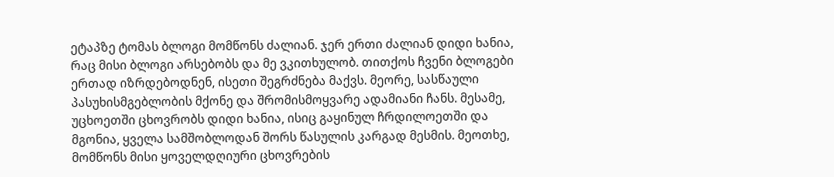ეტაპზე ტომას ბლოგი მომწონს ძალიან. ჯერ ერთი ძალიან დიდი ხანია, რაც მისი ბლოგი არსებობს და მე ვკითხულობ. თითქოს ჩვენი ბლოგები ერთად იზრდებოდნენ, ისეთი შეგრძნება მაქვს. მეორე, სასწაული პასუხისმგებლობის მქონე და შრომისმოყვარე ადამიანი ჩანს. მესამე, უცხოეთში ცხოვრობს დიდი ხანია, ისიც გაყინულ ჩრდილოეთში და მგონია, ყველა სამშობლოდან შორს წასულის კარგად მესმის. მეოთხე, მომწონს მისი ყოველდღიური ცხოვრების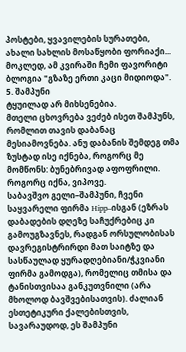პოსტები, ყვავილების სურათები, ახალი სახლის მოსაწყობი ფორიაქი... მოკლედ, ამ კვირაში ჩემი ფავორიტი ბლოგია "გზაზე ერთი კაცი მიდიოდა".
5. შამპუნი
ტყუილად არ მიხსენებია.
მთელი ცხოვრება ვეძებ ისეთ შამპუნს, რომლით თავის დაბანაც მესიამოვნება. ანუ დაბანის შემდეგ თმა ზუსტად ისე იქნება, როგორც მე მომწონს: ბუნებრივად აფოფრილი.
როგორც იქნა, ვიპოვე.
საბავშვო გელი–შამპუნი, ჩვენი საყვარელი ფირმა Hipp–ისგან (ეზრას დაბადების დღეზე საჩუქრებიც კი გამოუგზავნეს, რადგან ორსულობისას დავრეგისტრირდი მათ საიტზე და სასწაულად ყურადღებიანი/ჭკვიანი ფირმა გამოდგა), რომელიც თმისა და ტანისთვისაა განკუთვნილი (არა მხოლოდ ბავშვებისათვის). ძალიან ესთეტიკური ქალებისთვის, სავარაუდოდ, ეს შამპუნი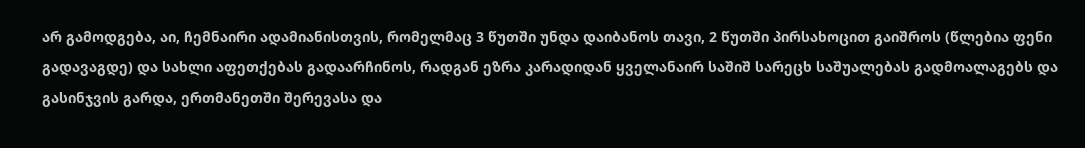არ გამოდგება, აი, ჩემნაირი ადამიანისთვის, რომელმაც 3 წუთში უნდა დაიბანოს თავი, 2 წუთში პირსახოცით გაიშროს (წლებია ფენი გადავაგდე) და სახლი აფეთქებას გადაარჩინოს, რადგან ეზრა კარადიდან ყველანაირ საშიშ სარეცხ საშუალებას გადმოალაგებს და გასინჯვის გარდა, ერთმანეთში შერევასა და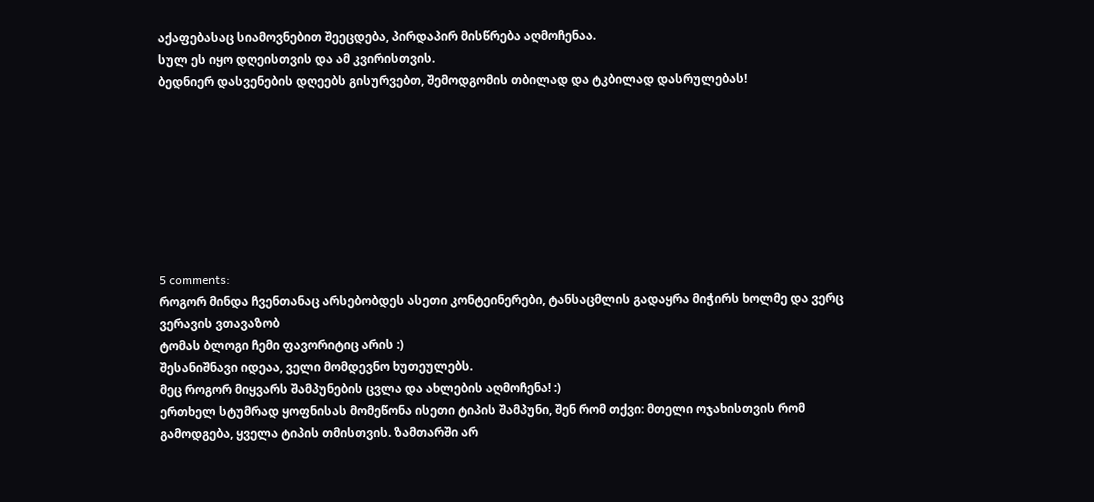აქაფებასაც სიამოვნებით შეეცდება, პირდაპირ მისწრება აღმოჩენაა.
სულ ეს იყო დღეისთვის და ამ კვირისთვის.
ბედნიერ დასვენების დღეებს გისურვებთ, შემოდგომის თბილად და ტკბილად დასრულებას!








5 comments:
როგორ მინდა ჩვენთანაც არსებობდეს ასეთი კონტეინერები, ტანსაცმლის გადაყრა მიჭირს ხოლმე და ვერც ვერავის ვთავაზობ
ტომას ბლოგი ჩემი ფავორიტიც არის :)
შესანიშნავი იდეაა, ველი მომდევნო ხუთეულებს.
მეც როგორ მიყვარს შამპუნების ცვლა და ახლების აღმოჩენა! :)
ერთხელ სტუმრად ყოფნისას მომეწონა ისეთი ტიპის შამპუნი, შენ რომ თქვი: მთელი ოჯახისთვის რომ გამოდგება, ყველა ტიპის თმისთვის. ზამთარში არ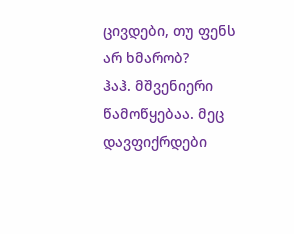ცივდები, თუ ფენს არ ხმარობ?
ჰაჰ. მშვენიერი წამოწყებაა. მეც დავფიქრდები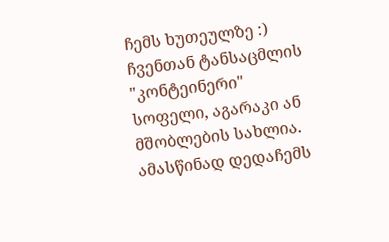ჩემს ხუთეულზე :) ჩვენთან ტანსაცმლის "კონტეინერი" სოფელი, აგარაკი ან მშობლების სახლია. ამასწინად დედაჩემს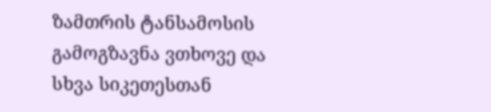ზამთრის ტანსამოსის გამოგზავნა ვთხოვე და სხვა სიკეთესთან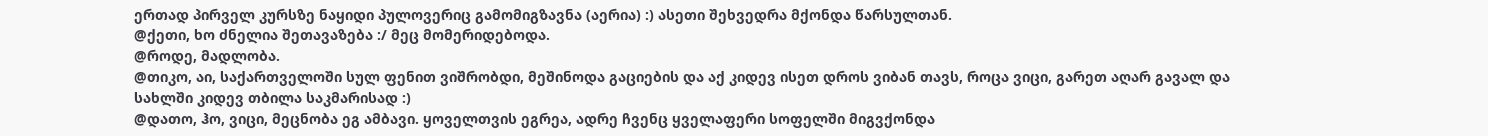ერთად პირველ კურსზე ნაყიდი პულოვერიც გამომიგზავნა (აერია) :) ასეთი შეხვედრა მქონდა წარსულთან.
@ქეთი, ხო ძნელია შეთავაზება :/ მეც მომერიდებოდა.
@როდე, მადლობა.
@თიკო, აი, საქართველოში სულ ფენით ვიშრობდი, მეშინოდა გაციების და აქ კიდევ ისეთ დროს ვიბან თავს, როცა ვიცი, გარეთ აღარ გავალ და სახლში კიდევ თბილა საკმარისად :)
@დათო, ჰო, ვიცი, მეცნობა ეგ ამბავი. ყოველთვის ეგრეა, ადრე ჩვენც ყველაფერი სოფელში მიგვქონდა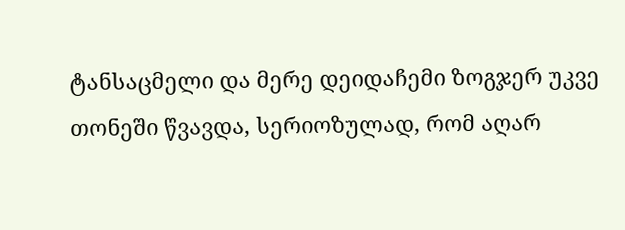ტანსაცმელი და მერე დეიდაჩემი ზოგჯერ უკვე თონეში წვავდა, სერიოზულად, რომ აღარ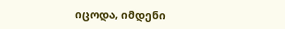იცოდა, იმდენი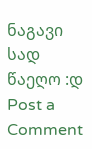ნაგავი სად წაეღო :დ
Post a Comment